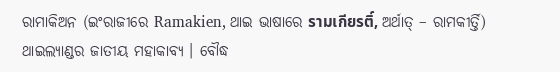ରାମାକିଅନ (ଇଂରାଜୀରେ Ramakien, ଥାଇ ଭାଷାରେ รามเกียรติ์, ଅର୍ଥାତ୍ – ରାମକୀର୍ତ୍ତି) ଥାଇଲ୍ୟାଣ୍ଡର ଜାତୀୟ ମହାକାବ୍ୟ । ବୌଦ୍ଧ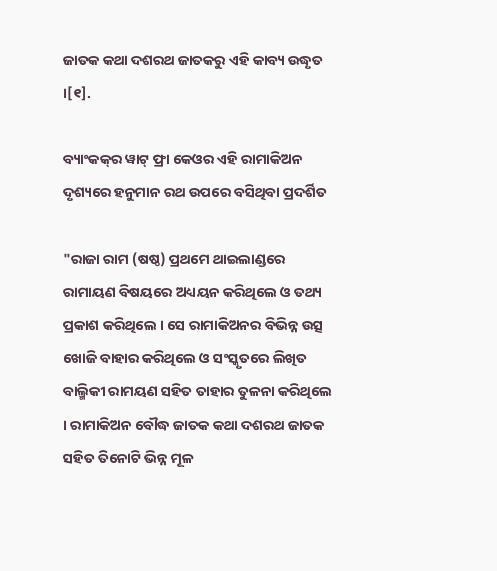ଜାତକ କଥା ଦଶରଥ ଜାତକରୁ ଏହି କାବ୍ୟ ଉଦ୍ଧୃତ ।[୧].

ବ୍ୟାଂକକ୍‍ର ୱାଟ୍ ଫ୍ରା କେଓର ଏହି ରାମାକିଅନ ଦୃଶ୍ୟରେ ହନୁମାନ ରଥ ଉପରେ ବସିଥିବା ପ୍ରଦର୍ଶିତ

"ରାଜା ରାମ (ଷଷ୍ଠ) ପ୍ରଥମେ ଥାଇଲାଣ୍ଡରେ ରାମାୟଣ ବିଷୟରେ ଅଧ୍ୟୟନ କରିଥିଲେ ଓ ତଥ୍ୟ ପ୍ରକାଶ କରିଥିଲେ । ସେ ରାମାକିଅନର ବିଭିନ୍ନ ଉତ୍ସ ଖୋଜି ବାହାର କରିଥିଲେ ଓ ସଂସ୍କୃତରେ ଲିଖିତ ବାଲ୍ମିକୀ ରାମୟଣ ସହିତ ତାହାର ତୁଳନା କରିଥିଲେ । ରାମାକିଅନ ବୌଦ୍ଧ ଜାତକ କଥା ଦଶରଥ ଜାତକ ସହିତ ତିନୋଟି ଭିନ୍ନ ମୂଳ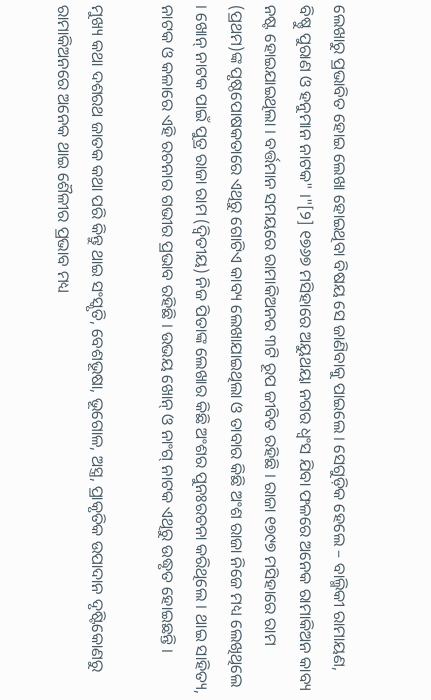ଲେଖାରୁ ପ୍ରଭାବିତ ହୋଇ ଲେଖା ହୋଇଥିବା ବିଷୟ ସେ ଜାଣିବାକୁ ପାଇଲେ । ସେଗୁଡ଼ିକ ହେଲେ – ବାଲ୍ମିକୀ ରାମାୟଣ, ବିଷ୍ଣୁ ପୁରାଣ ଓ ହନୁମାନ ନାଟକ" ।"[୨] ୧୭୬୭ ମସିହାରେ ଅୟୁଥୟା ନଗର ଧ୍ୱଂସ ଯିବା ଫଳରେ ଅନେକ ରାମାକିଅନ କାବ୍ୟ ନଷ୍ଟ ହୋଇଯାଇଥିଲା । ବର୍ତ୍ତମାନ ସମୟରେ ରାମାକିଅନର ୩ଟି ରୂପ ଜୀବିତ ରହିଛି । ରାଜା ୧୭୯୭ ମସିହାରେ ରାମ (ପ୍ରଥମ)ଙ୍କ ପୃଷ୍ଠପୋଷକତାରେ ଏଥିରୁ ଗୋଟିଏ କାବ୍ୟ ଲେଖାଯାଇଥିଲା ଓ ତାବାର କିଛି ଅଂଶ ରାଜା ନିଜେ ମଧ୍ୟ ଲେଖିଥିଲେ । ଖୋନ୍ ନାଟକ ପାଇଁ ପୁତ୍ର ରାଜା ରାମ (ଦ୍ୱିତୀୟ) ନିଜ ପିତାଙ୍କ ଲେଖାର କିଛି ଅଂଶର ପୁନଃରଚନା କରିଥିଲେ । ଥାଇ ସାହିତ୍ୟ, ନାଟକ ଓ କଳାରେ ଏହି ରଚନାର ଗଭୀର ପ୍ରଭାବ ରହିଛି । ଉଭୟ ଖୋନ୍ ଓ ନାଂଗ୍ ନାଟକ ଏଥିରୁ ଉଦ୍ଧୃତ ହୋଇଛନ୍ତି ।

ମୁଖ୍ୟ କଥା ଦଶରଥ ଜାତକ କଥା ପରି କିନ୍ତୁ ଥାଇ ସଂସ୍କୃତି, ବେଶଭୂଷା, ଭୂଗୋଳ, ଅସ୍ତ୍ର, ପ୍ରାକୃତିକ ଉପାଦାନ ଦୃଷ୍ଟିକୋଣରୁ ରାମାକିଅନରେ ଅନେକ ଥାଇ ଶୈଳୀର ପ୍ରଭାବ ମଧ୍ୟ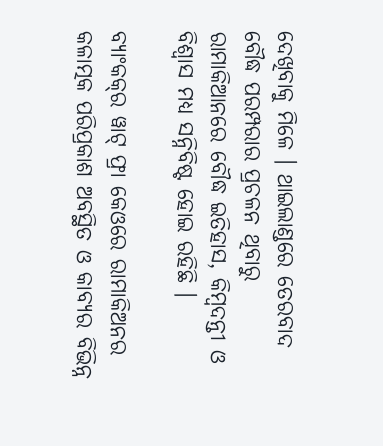ଦେଖିବାକୁ ମିଳେ । ଥାଇଲାଣ୍ଡରେ ତେରବାଦ ବୌଦ୍ଧ ପରମ୍ପରାର ପ୍ରଚଳନ ଥିବାରୁ ରାମାକିଆନରେ ବୌଦ୍ଧ ଇତିହାସ, କିମ୍ବଦନ୍ତୀ ଓ ବିଶ୍ୱାସ ମଧ୍ୟ ସନ୍ନିବିଷ୍ଟ ହୋଇ ରହିଛି ।

ବ୍ୟାଂକକ୍‍ର ୱାଟ୍ ଫ୍ରା କେଓରେ ରାମାକିଅନର କଳାତ୍ମକ ପରିପ୍ରକାଶ ଅବସ୍ଥିତ ଓ କାବ୍ୟର ବିଭିନ୍ନ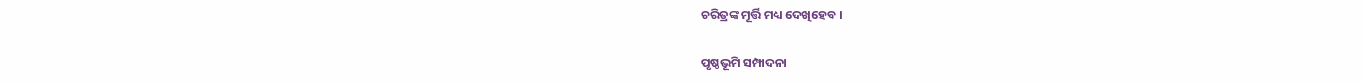ଚରିତ୍ରଙ୍କ ମୂର୍ତ୍ତି ମଧ୍ୟ ଦେଖିହେବ ।

ପୃଷ୍ଠଭୂମି ସମ୍ପାଦନା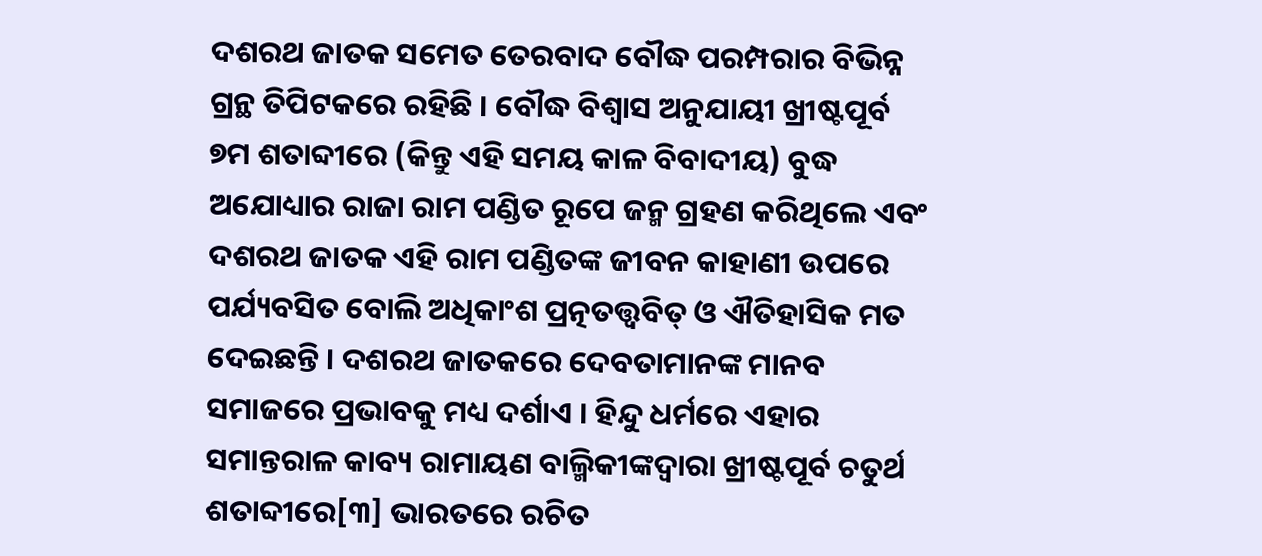ଦଶରଥ ଜାତକ ସମେତ ତେରବାଦ ବୌଦ୍ଧ ପରମ୍ପରାର ବିଭିନ୍ନ ଗ୍ରନ୍ଥ ତିପିଟକରେ ରହିଛି । ବୌଦ୍ଧ ବିଶ୍ୱାସ ଅନୁଯାୟୀ ଖ୍ରୀଷ୍ଟପୂର୍ବ ୭ମ ଶତାବ୍ଦୀରେ (କିନ୍ତୁ ଏହି ସମୟ କାଳ ବିବାଦୀୟ) ବୁଦ୍ଧ ଅଯୋଧ୍ୟାର ରାଜା ରାମ ପଣ୍ଡିତ ରୂପେ ଜନ୍ମ ଗ୍ରହଣ କରିଥିଲେ ଏବଂ ଦଶରଥ ଜାତକ ଏହି ରାମ ପଣ୍ଡିତଙ୍କ ଜୀବନ କାହାଣୀ ଉପରେ ପର୍ଯ୍ୟବସିତ ବୋଲି ଅଧିକାଂଶ ପ୍ରତ୍ନତତ୍ତ୍ୱବିତ୍ ଓ ଐତିହାସିକ ମତ ଦେଇଛନ୍ତି । ଦଶରଥ ଜାତକରେ ଦେବତାମାନଙ୍କ ମାନବ ସମାଜରେ ପ୍ରଭାବକୁ ମଧ୍ୟ ଦର୍ଶାଏ । ହିନ୍ଦୁ ଧର୍ମରେ ଏହାର ସମାନ୍ତରାଳ କାବ୍ୟ ରାମାୟଣ ବାଲ୍ମିକୀଙ୍କଦ୍ୱାରା ଖ୍ରୀଷ୍ଟପୂର୍ବ ଚତୁର୍ଥ ଶତାବ୍ଦୀରେ[୩] ଭାରତରେ ରଚିତ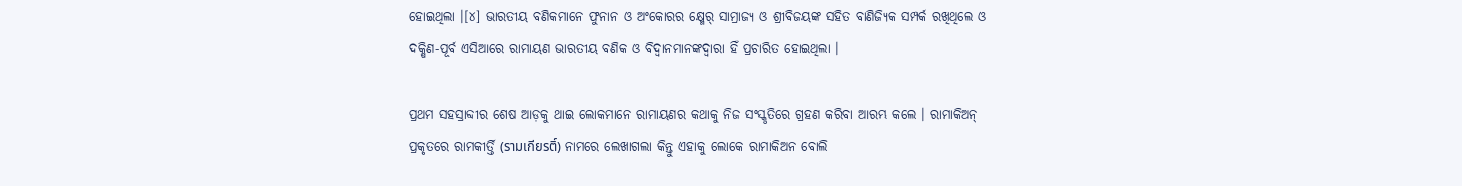ହୋଇଥିଲା ।[୪] ଭାରତୀୟ ବଣିକମାନେ ଫୁନାନ ଓ ଅଂକୋରର କ୍ଷ୍ମେର୍ ସାମ୍ରାଜ୍ୟ ଓ ଶ୍ରୀବିଜୟଙ୍କ ସହିତ ବାଣିଜ୍ୟିକ ସମ୍ପର୍କ ରଖିଥିଲେ ଓ ଦକ୍ଷିଣ-ପୂର୍ବ ଏସିଆରେ ରାମାୟଣ ଭାରତୀୟ ବଣିକ ଓ ବିଦ୍ୱାନମାନଙ୍କଦ୍ୱାରା ହିଁ ପ୍ରଚାରିତ ହୋଇଥିଲା ।

ପ୍ରଥମ ସହସ୍ରାବ୍ଦୀର ଶେଷ ଆଡ଼କୁ ଥାଇ ଲୋକମାନେ ରାମାୟଣର କଥାକୁ ନିଜ ସଂସ୍କୃତିରେ ଗ୍ରହଣ କରିବା ଆରମ୍ଭ କଲେ । ରାମାକିଅନ୍ ପ୍ରକୃତରେ ରାମକୀର୍ତ୍ତି (รามเกียรติ์) ନାମରେ ଲେଖାଗଲା କିନ୍ତୁ ଏହାକୁ ଲୋକେ ରାମାକିଅନ ବୋଲି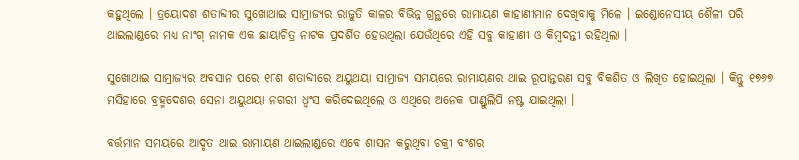କହୁଥିଲେ । ତ୍ରୟୋଦଶ ଶତାବ୍ଦୀର ସୁଖୋଥାଇ ସାମ୍ରାଜ୍ୟର ରାଜୁତି କାଳର ବିଭିନ୍ନ ଗ୍ରନ୍ଥରେ ରାମାୟଣ କାହାଣୀମାନ ଦେଖିବାକୁ ମିଳେ । ଇଣ୍ଡୋନେସୀୟ ଶୈଳୀ ପରି ଥାଇଲାଣ୍ଡରେ ମଧ୍ୟ ନାଂଗ୍ ନାମକ ଏକ ଛାୟାଚିତ୍ର ନାଟକ ପ୍ରଦର୍ଶିତ ହେଉଥିଲା ଯେଉଁଥିରେ ଏହି ସବୁ କାହାଣୀ ଓ କିମ୍ବଦନ୍ତୀ ରହିଥିଲା ।

ସୁଖୋଥାଇ ସାମ୍ରାଜ୍ୟର ଅବସାନ ପରେ ୧୮ଶ ଶତାବ୍ଦୀରେ ଅୟୁଥୟା ସାମ୍ରାଜ୍ୟ ସମୟରେ ରାମାୟଣର ଥାଇ ରୂପାନ୍ତରଣ ସବୁ ବିକଶିତ ଓ ଲିଖିତ ହୋଇଥିଲା । କିନ୍ତୁ ୧୭୬୭ ମସିହାରେ ବ୍ରହ୍ମଦେଶର ସେନା ଅୟୁଥୟା ନଗରୀ ଧ୍ୱଂସ କରିଦେଇଥିଲେ ଓ ଏଥିରେ ଅନେକ ପାଣ୍ଡୁଲିପି ନଷ୍ଟ ଯାଇଥିଲା ।

ବର୍ତ୍ତମାନ ସମୟରେ ଆଦୃତ ଥାଇ ରାମାୟଣ ଥାଇଲାଣ୍ଡରେ ଏବେ ଶାସନ କରୁଥିବା ଚକ୍ରୀ ବଂଶର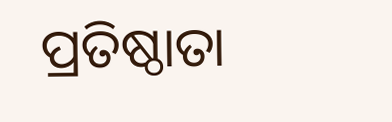ପ୍ରତିଷ୍ଠାତା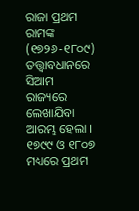ରାଜା ପ୍ରଥମ ରାମଙ୍କ (୧୭୨୬-୧୮୦୯) ତତ୍ତ୍ୱାବଧାନରେ ସିଆମ ରାଜ୍ୟରେ ଲେଖାଯିବା ଆରମ୍ଭ ହେଲା । ୧୭୯୯ ଓ ୧୮୦୭ ମଧ୍ୟରେ ପ୍ରଥମ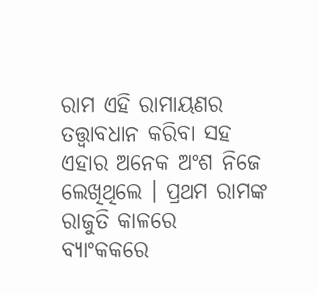ରାମ ଏହି ରାମାୟଣର ତତ୍ତ୍ୱାବଧାନ କରିବା ସହ ଏହାର ଅନେକ ଅଂଶ ନିଜେ ଲେଖିଥିଲେ । ପ୍ରଥମ ରାମଙ୍କ ରାଜୁତି କାଳରେ ବ୍ୟାଂକକରେ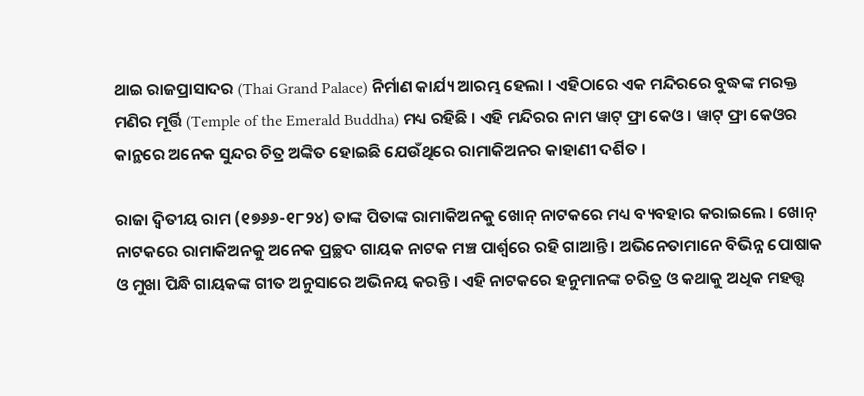ଥାଇ ରାଜପ୍ରାସାଦର (Thai Grand Palace) ନିର୍ମାଣ କାର୍ଯ୍ୟ ଆରମ୍ଭ ହେଲା । ଏହିଠାରେ ଏକ ମନ୍ଦିରରେ ବୁଦ୍ଧଙ୍କ ମରକ୍ତ ମଣିର ମୂର୍ତ୍ତି (Temple of the Emerald Buddha) ମଧ୍ୟ ରହିଛି । ଏହି ମନ୍ଦିରର ନାମ ୱାଟ୍ ଫ୍ରା କେଓ । ୱାଟ୍ ଫ୍ରା କେଓର କାନ୍ଥରେ ଅନେକ ସୁନ୍ଦର ଚିତ୍ର ଅଙ୍କିତ ହୋଇଛି ଯେଉଁଥିରେ ରାମାକିଅନର କାହାଣୀ ଦର୍ଶିତ ।

ରାଜା ଦ୍ୱିତୀୟ ରାମ (୧୭୬୬-୧୮୨୪) ତାଙ୍କ ପିତାଙ୍କ ରାମାକିଅନକୁ ଖୋନ୍ ନାଟକରେ ମଧ୍ୟ ବ୍ୟବହାର କରାଇଲେ । ଖୋନ୍ ନାଟକରେ ରାମାକିଅନକୁ ଅନେକ ପ୍ରଚ୍ଛଦ ଗାୟକ ନାଟକ ମଞ୍ଚ ପାର୍ଶ୍ୱରେ ରହି ଗାଆନ୍ତି । ଅଭିନେତାମାନେ ବିଭିନ୍ନ ପୋଷାକ ଓ ମୁଖା ପିନ୍ଧି ଗାୟକଙ୍କ ଗୀତ ଅନୁସାରେ ଅଭିନୟ କରନ୍ତି । ଏହି ନାଟକରେ ହନୁମାନଙ୍କ ଚରିତ୍ର ଓ କଥାକୁ ଅଧିକ ମହତ୍ତ୍ୱ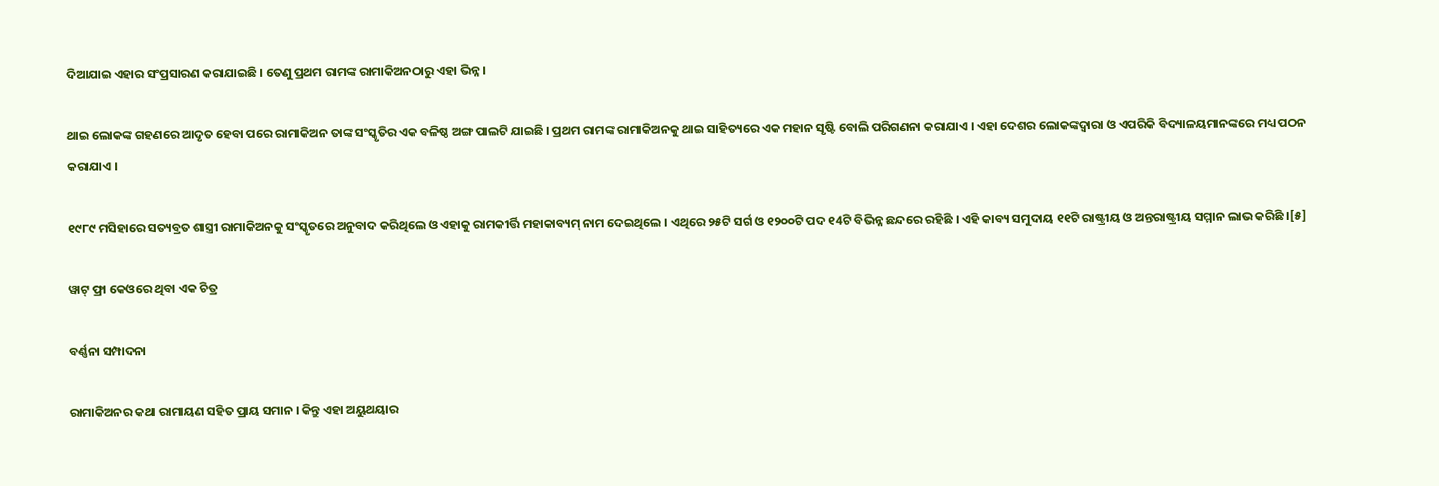ଦିଆଯାଇ ଏହାର ସଂପ୍ରସାରଣ କରାଯାଇଛି । ତେଣୁ ପ୍ରଥମ ରାମଙ୍କ ରାମାକିଅନଠାରୁ ଏହା ଭିନ୍ନ ।

ଥାଇ ଲୋକଙ୍କ ଗହଣରେ ଆଦୃତ ହେବା ପରେ ରାମାକିଅନ ତାଙ୍କ ସଂସ୍କୃତିର ଏକ ବଳିଷ୍ଠ ଅଙ୍ଗ ପାଲଟି ଯାଇଛି । ପ୍ରଥମ ରାମଙ୍କ ରାମାକିଅନକୁ ଥାଇ ସାହିତ୍ୟରେ ଏକ ମହାନ ସୃଷ୍ଟି ବୋଲି ପରିଗଣନା କରାଯାଏ । ଏହା ଦେଶର ଲୋକଙ୍କଦ୍ୱାରା ଓ ଏପରିକି ବିଦ୍ୟାଳୟମାନଙ୍କରେ ମଧ୍ୟ ପଠନ କରାଯାଏ ।

୧୯୮୯ ମସିହାରେ ସତ୍ୟବ୍ରତ ଶାସ୍ତ୍ରୀ ରାମାକିଅନକୁ ସଂସ୍କୃତରେ ଅନୁବାଦ କରିଥିଲେ ଓ ଏହାକୁ ରାମକୀର୍ତ୍ତି ମହାକାବ୍ୟମ୍ ନାମ ଦେଇଥିଲେ । ଏଥିରେ ୨୫ଟି ସର୍ଗ ଓ ୧୨୦୦ଟି ପଦ ୧4ଟି ବିଭିନ୍ନ ଛନ୍ଦରେ ରହିଛି । ଏହି କାବ୍ୟ ସମୁଦାୟ ୧୧ଟି ରାଷ୍ଟ୍ରୀୟ ଓ ଅନ୍ତରାଷ୍ଟ୍ରୀୟ ସମ୍ମାନ ଲାଭ କରିଛି ।[୫]

ୱାଟ୍ ଫ୍ରା କେଓରେ ଥିବା ଏକ ଚିତ୍ର

ବର୍ଣ୍ଣନା ସମ୍ପାଦନା

ରାମାକିଅନର କଥା ରାମାୟଣ ସହିତ ପ୍ରାୟ ସମାନ । କିନ୍ତୁ ଏହା ଅୟୁଥୟାର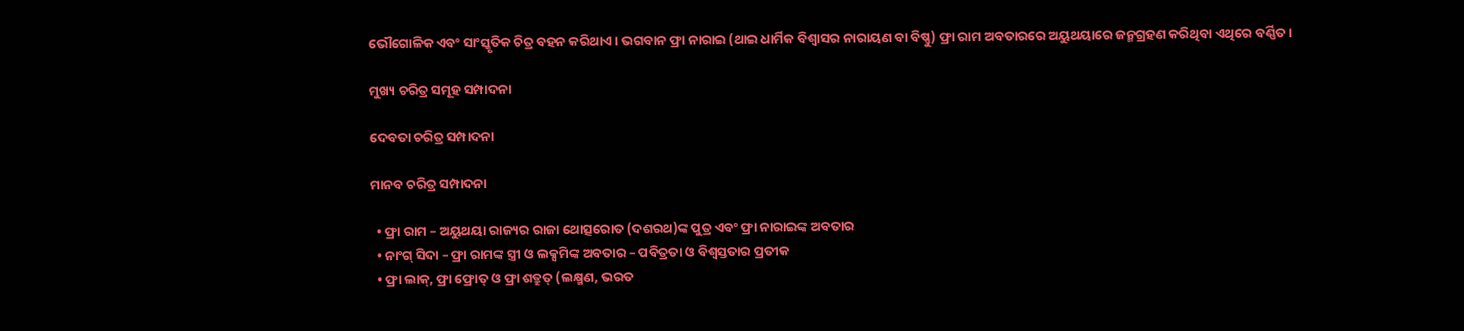ଭୌଗୋଳିକ ଏବଂ ସାଂସ୍କୃତିକ ଚିତ୍ର ବହନ କରିଥାଏ । ଭଗବାନ ଫ୍ରା ନାରାଇ (ଥାଇ ଧାର୍ମିକ ବିଶ୍ୱାସର ନାରାୟଣ ବା ବିଷ୍ଣୁ) ଫ୍ରା ରାମ ଅବତାରରେ ଅୟୁଥୟାରେ ଜନ୍ମଗ୍ରହଣ କରିଥିବା ଏଥିରେ ବର୍ଣ୍ଣିତ ।

ମୁଖ୍ୟ ଚରିତ୍ର ସମୂହ ସମ୍ପାଦନା

ଦେବତା ଚରିତ୍ର ସମ୍ପାଦନା

ମାନବ ଚରିତ୍ର ସମ୍ପାଦନା

  • ଫ୍ରା ରାମ – ଅୟୁଥୟା ରାଜ୍ୟର ରାଜା ଥୋତ୍ସରୋତ (ଦଶରଥ)ଙ୍କ ପୁତ୍ର ଏବଂ ଫ୍ରା ନାରାଇଙ୍କ ଅବତାର
  • ନାଂଗ୍ ସିଦା – ଫ୍ରା ରାମଙ୍କ ସ୍ତ୍ରୀ ଓ ଲକ୍ସମିଙ୍କ ଅବତାର – ପବିତ୍ରତା ଓ ବିଶ୍ୱସ୍ତତାର ପ୍ରତୀକ
  • ଫ୍ରା ଲାକ୍, ଫ୍ରା ଫ୍ରୋତ୍ ଓ ଫ୍ରା ଶତ୍ରୁତ୍ (ଲକ୍ଷ୍ମଣ, ଭରତ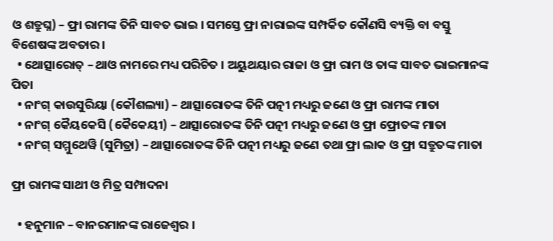ଓ ଶତ୍ରୁଘ୍ନ) – ଫ୍ରା ରାମଙ୍କ ତିନି ସାବତ ଭାଇ । ସମସ୍ତେ ଫ୍ରା ନାରାଇଙ୍କ ସମ୍ପର୍କିତ କୌଣସି ବ୍ୟକ୍ତି ବା ବସ୍ତୁ ବିଶେଷଙ୍କ ଅବତାର ।
  • ଥୋତ୍ସାରୋତ୍ – ଥାଓ ନାମରେ ମଧ୍ୟ ପରିଚିତ । ଅୟୁଥୟାର ରାଜା ଓ ଫ୍ରା ରାମ ଓ ତାଙ୍କ ସାବତ ଭାଇମାନଙ୍କ ପିତା
  • ନାଂଗ୍ କାଉସୁରିୟା (କୌଶଲ୍ୟା) – ଥାତ୍ସାରୋତଙ୍କ ତିନି ପତ୍ନୀ ମଧ୍ୟରୁ ଜଣେ ଓ ଫ୍ରା ରାମଙ୍କ ମାତା
  • ନାଂଗ୍ କୈୟକେସି (କୈକେୟୀ) – ଥାତ୍ସାରୋତଙ୍କ ତିନି ପତ୍ନୀ ମଧ୍ୟରୁ ଜଣେ ଓ ଫ୍ରା ଫ୍ରୋତଙ୍କ ମାତା
  • ନାଂଗ୍ ସମ୍ମୁଥେୱି (ସୁମିତ୍ରା) – ଥାତ୍ସାରୋତଙ୍କ ତିନି ପତ୍ନୀ ମଧ୍ୟରୁ ଜଣେ ତଥା ଫ୍ରା ଲାକ ଓ ଫ୍ରା ସତ୍ରୁତଙ୍କ ମାତା

ଫ୍ରା ରାମଙ୍କ ସାଥୀ ଓ ମିତ୍ର ସମ୍ପାଦନା

  • ହନୁମାନ – ବାନରମାନଙ୍କ ରାଜେଶ୍ୱର ।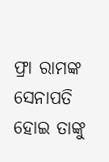ଫ୍ରା ରାମଙ୍କ ସେନାପତି ହୋଇ ତାଙ୍କୁ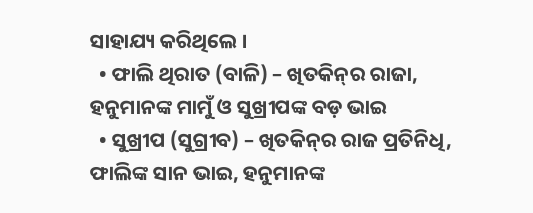ସାହାଯ୍ୟ କରିଥିଲେ ।
  • ଫାଲି ଥିରାତ (ବାଳି) – ଖିତକିନ୍‍ର ରାଜା, ହନୁମାନଙ୍କ ମାମୁଁ ଓ ସୁଖ୍ରୀପଙ୍କ ବଡ଼ ଭାଇ
  • ସୁଖ୍ରୀପ (ସୁଗ୍ରୀବ) – ଖିତକିନ୍‍ର ରାଜ ପ୍ରତିନିଧି, ଫାଲିଙ୍କ ସାନ ଭାଇ, ହନୁମାନଙ୍କ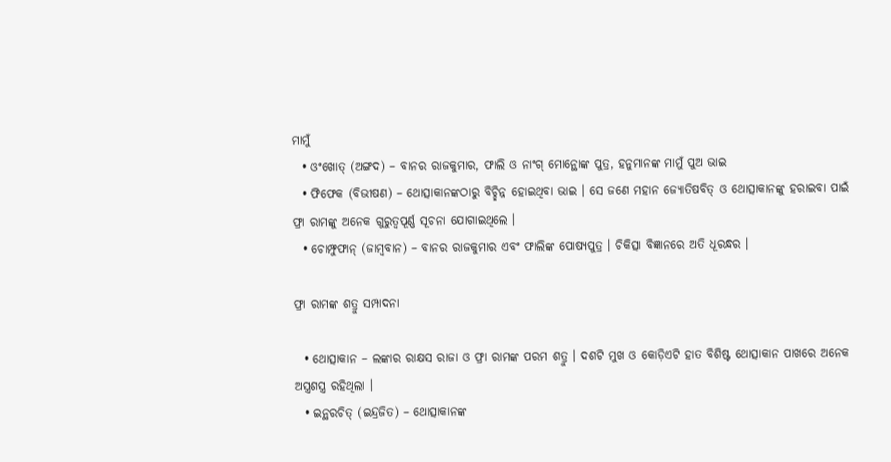ମାମୁଁ
  • ଓଂଖୋତ୍ (ଅଙ୍ଗଦ) – ବାନର ରାଜକୁମାର, ଫାଲି ଓ ନାଂଗ୍ ମୋନ୍ଥୋଙ୍କ ପୁତ୍ର, ହନୁମାନଙ୍କ ମାମୁଁ ପୁଅ ଭାଇ
  • ଫିଫେକ (ବିଭୀଷଣ) – ଥୋତ୍ସାକାନଙ୍କଠାରୁ ବିଚ୍ଛିନ୍ନ ହୋଇଥିବା ଭାଇ । ସେ ଜଣେ ମହାନ ଜ୍ୟୋତିଷବିତ୍ ଓ ଥୋତ୍ସାକାନଙ୍କୁ ହରାଇବା ପାଇଁ ଫ୍ରା ରାମଙ୍କୁ ଅନେକ ଗୁରୁତ୍ୱପୂର୍ଣ୍ଣ ସୂଚନା ଯୋଗାଇଥିଲେ ।
  • ଚୋମ୍ଫୁଫାନ୍ (ଜାମ୍ବବାନ) – ବାନର ରାଜକୁମାର ଏବଂ ଫାଲିଙ୍କ ପୋଷ୍ୟପୁତ୍ର । ଚିକିତ୍ସା ବିଜ୍ଞାନରେ ଅତି ଧୂରନ୍ଧର ।

ଫ୍ରା ରାମଙ୍କ ଶତ୍ରୁ ସମ୍ପାଦନା

  • ଥୋତ୍ସାକାନ – ଲଙ୍କାର ରାକ୍ଷସ ରାଜା ଓ ଫ୍ରା ରାମଙ୍କ ପରମ ଶତ୍ରୁ । ଦଶଟି ମୁଖ ଓ କୋଡ଼ିଏଟି ହାତ ବିଶିଷ୍ଟ ଥୋତ୍ସାକାନ ପାଖରେ ଅନେକ ଅସ୍ତ୍ରଶସ୍ତ୍ର ରହିଥିଲା ।
  • ଇନ୍ଥରଚିତ୍ (ଇନ୍ଦ୍ରଜିତ) – ଥୋତ୍ସାକାନଙ୍କ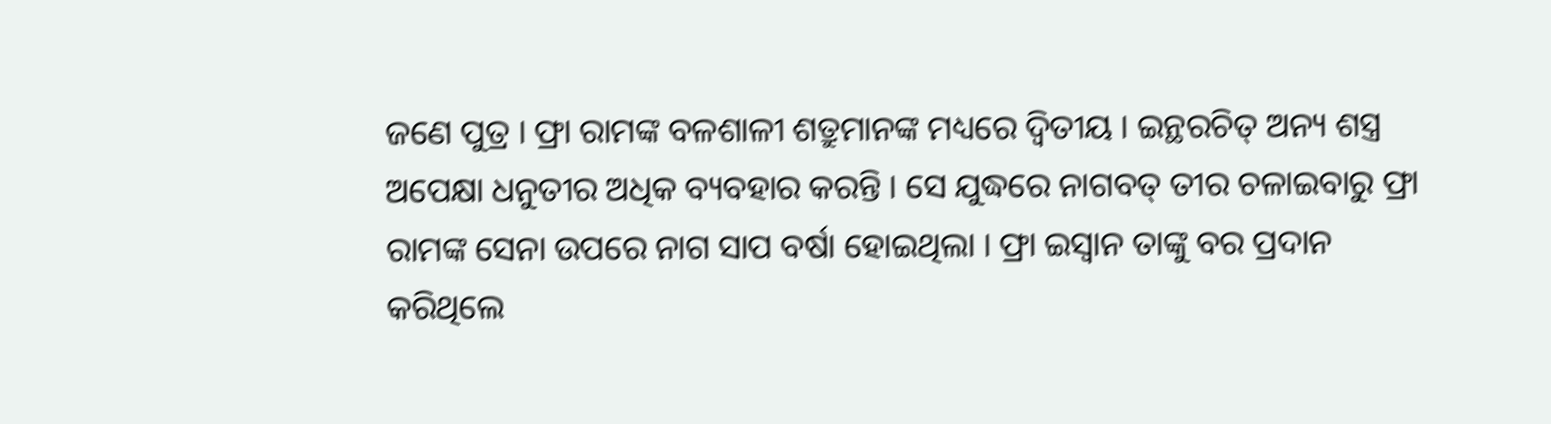ଜଣେ ପୁତ୍ର । ଫ୍ରା ରାମଙ୍କ ବଳଶାଳୀ ଶତ୍ରୁମାନଙ୍କ ମଧ୍ୟରେ ଦ୍ୱିତୀୟ । ଇନ୍ଥରଚିତ୍ ଅନ୍ୟ ଶସ୍ତ୍ର ଅପେକ୍ଷା ଧନୁତୀର ଅଧିକ ବ୍ୟବହାର କରନ୍ତି । ସେ ଯୁଦ୍ଧରେ ନାଗବତ୍ ତୀର ଚଳାଇବାରୁ ଫ୍ରା ରାମଙ୍କ ସେନା ଉପରେ ନାଗ ସାପ ବର୍ଷା ହୋଇଥିଲା । ଫ୍ରା ଇସ୍ୱାନ ତାଙ୍କୁ ବର ପ୍ରଦାନ କରିଥିଲେ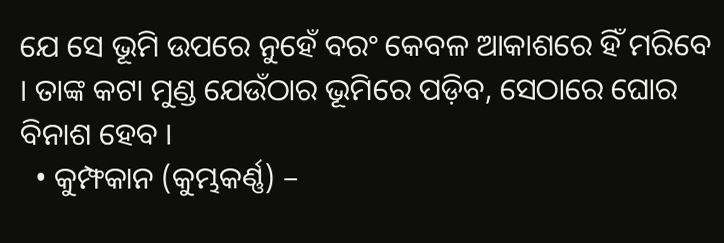ଯେ ସେ ଭୂମି ଉପରେ ନୁହେଁ ବରଂ କେବଳ ଆକାଶରେ ହିଁ ମରିବେ । ତାଙ୍କ କଟା ମୁଣ୍ଡ ଯେଉଁଠାର ଭୂମିରେ ପଡ଼ିବ, ସେଠାରେ ଘୋର ବିନାଶ ହେବ ।
  • କୁମ୍ଫକାନ (କୁମ୍ଭକର୍ଣ୍ଣ) –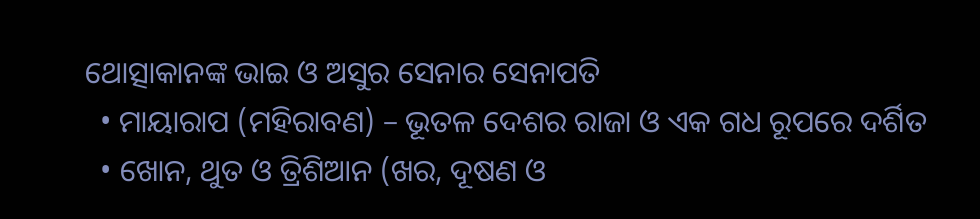ଥୋତ୍ସାକାନଙ୍କ ଭାଇ ଓ ଅସୁର ସେନାର ସେନାପତି
  • ମାୟାରାପ (ମହିରାବଣ) – ଭୂତଳ ଦେଶର ରାଜା ଓ ଏକ ଗଧ ରୂପରେ ଦର୍ଶିତ
  • ଖୋନ, ଥୁତ ଓ ତ୍ରିଶିଆନ (ଖର, ଦୂଷଣ ଓ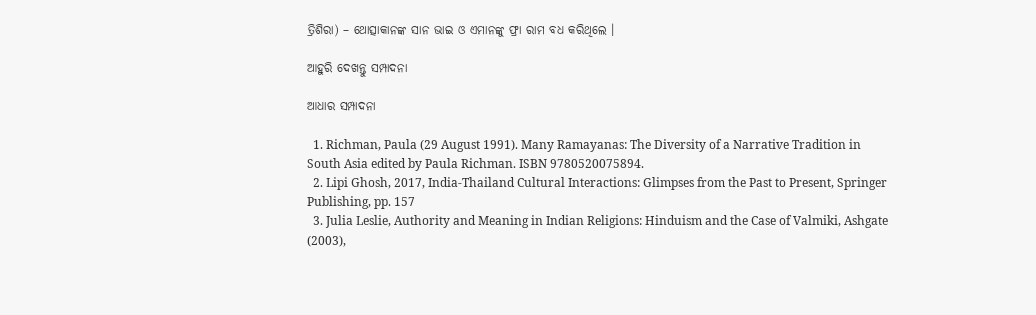ତ୍ରିଶିରା) – ଥୋତ୍ସାକାନଙ୍କ ସାନ ଭାଇ ଓ ଏମାନଙ୍କୁ ଫ୍ରା ରାମ ବଧ କରିଥିଲେ ।

ଆହୁରି ଦେଖନ୍ତୁ ସମ୍ପାଦନା

ଆଧାର ସମ୍ପାଦନା

  1. Richman, Paula (29 August 1991). Many Ramayanas: The Diversity of a Narrative Tradition in South Asia edited by Paula Richman. ISBN 9780520075894.
  2. Lipi Ghosh, 2017, India-Thailand Cultural Interactions: Glimpses from the Past to Present, Springer Publishing, pp. 157
  3. Julia Leslie, Authority and Meaning in Indian Religions: Hinduism and the Case of Valmiki, Ashgate (2003),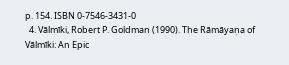p. 154. ISBN 0-7546-3431-0
  4. Vālmīki, Robert P. Goldman (1990). The Rāmāyaṇa of Vālmīki: An Epic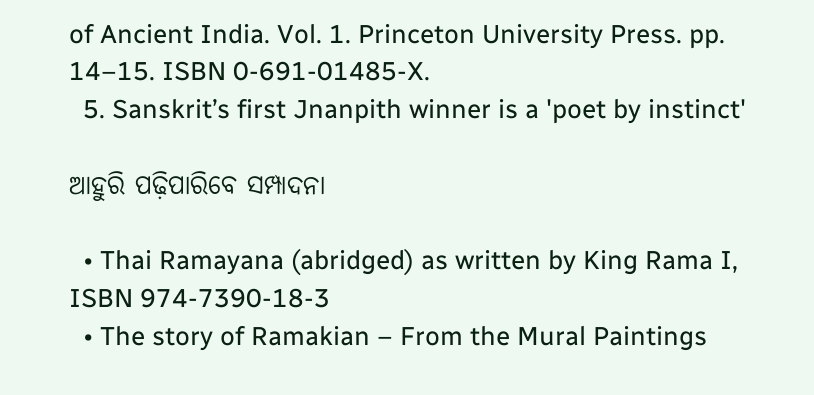of Ancient India. Vol. 1. Princeton University Press. pp. 14–15. ISBN 0-691-01485-X.
  5. Sanskrit’s first Jnanpith winner is a 'poet by instinct'

ଆହୁରି ପଢ଼ିପାରିବେ ସମ୍ପାଦନା

  • Thai Ramayana (abridged) as written by King Rama I, ISBN 974-7390-18-3
  • The story of Ramakian – From the Mural Paintings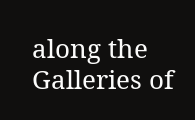along the Galleries of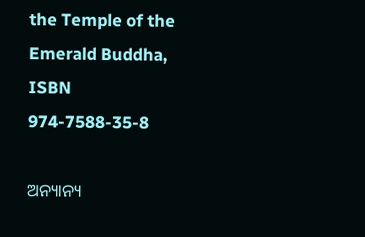the Temple of the Emerald Buddha, ISBN 974-7588-35-8

ଅନ୍ୟାନ୍ୟ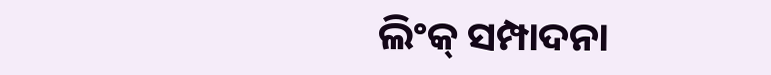ଲିଂକ୍ ସମ୍ପାଦନା